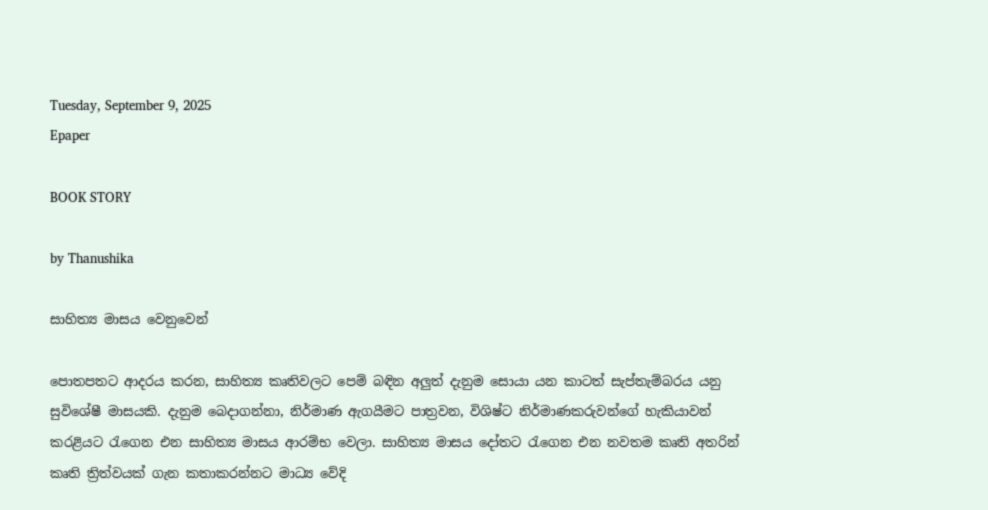Tuesday, September 9, 2025
Epaper

BOOK STORY

by Thanushika

සාහිත්‍ය මාසය වෙනුවෙන්

පොතපතට ආදරය කරන, සාහිත්‍ය කෘතිවලට පෙම් බඳින අලුත් දැනුම සොයා යන කාටත් සැප්තැම්බරය යනු සුවිශේෂී මාසයකි. දැනුම බෙදාගන්නා, නිර්මාණ ඇගයීමට පාත්‍රවන, විශිෂ්ට නිර්මාණකරුවන්ගේ හැකියාවන් කරළියට රැගෙන එන සාහිත්‍ය මාසය ආරම්භ වෙලා. සාහිත්‍ය මාසය දෝතට රැගෙන එන නවතම කෘති අතරින් කෘති ත්‍රිත්වයක් ගැන කතාකරන්නට මාධ්‍ය වේදි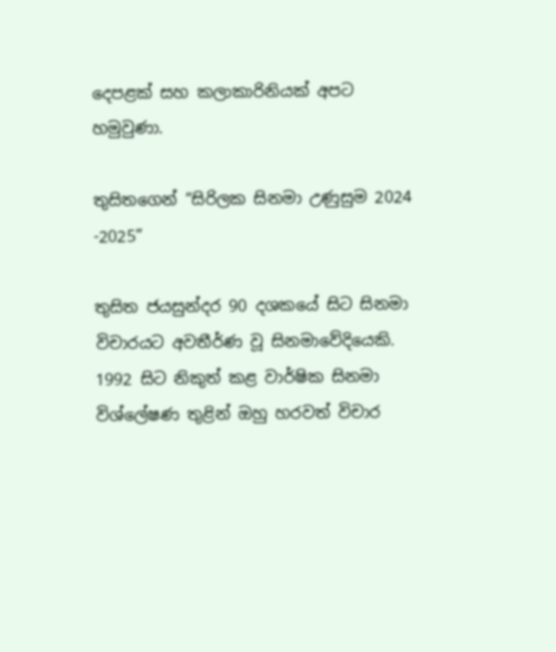දෙපළක් සහ කලාකාරිනියක් අපට හමුවුණා.

තුසිතගෙන් “සිරිලක සිනමා උණුසුම 2024 -2025”

තුසිත ජයසුන්දර 90 දශකයේ සිට සිනමා විචාරයට අවතීර්ණ වූ සිනමාවේදියෙකි. 1992 සිට නිකුත් කළ වාර්ෂික සිනමා විශ්ලේෂණ තුළින් ඔහු හරවත් විචාර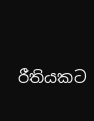රීතියකට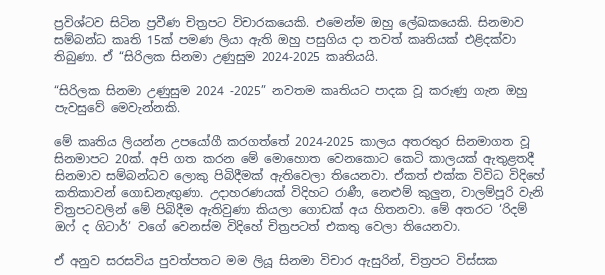ප්‍රවිශ්ටව සිටින ප්‍රවීණ චිත්‍රපට විචාරකයෙකි. එමෙන්ම ඔහු ලේඛකයෙකි. සිනමාව සම්බන්ධ කෘති 15ක් පමණ ලියා ඇති ඔහු පසුගිය දා තවත් කෘතියක් එළිදක්වා තිබුණා. ඒ “සිරිලක සිනමා උණුසුම 2024-2025 කෘතියයි.

“සිරිලක සිනමා උණුසුම 2024 -2025” නවතම කෘතියට පාදක වූ කරුණු ගැන ඔහු පැවසුවේ මෙවැන්නකි.

මේ කෘතිය ලියන්න උපයෝගී කරගත්තේ 2024-2025 කාලය අතරතුර සිනමාගත වූ සිනමාපට 20ක්. අපි ගත කරන මේ මොහොත වෙනකොට කෙටි කාලයක් ඇතුළතදී සිනමාව සම්බන්ධව ලොකු පිබිදීමක් ඇතිවෙලා තියෙනවා. ඒකත් එක්ක විවිධ විදිහේ කතිකාවන් ගොඩනැඟුණා. උදාහරණයක් විදිහට රාණී, නෙළුම් කුලුන, වාලම්පූරි වැනි චිත්‍රපටවලින් මේ පිබිදීම ඇතිවුණා කියලා ගොඩක් අය හිතනවා. මේ අතරට ‘රිදම් ඔෆ් ද ගිටාර්’ වගේ වෙනස්ම විදිහේ චිත්‍රපටත් එකතු වෙලා තියෙනවා.

ඒ අනුව සරසවිය පුවත්පතට මම ලියූ සිනමා විචාර ඇසුරින්, චිත්‍රපට විස්සක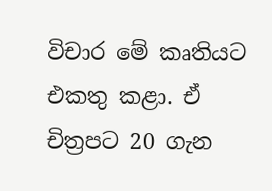විචාර මේ කෘතියට එකතු කළා. ඒ චිත්‍රපට 20 ගැන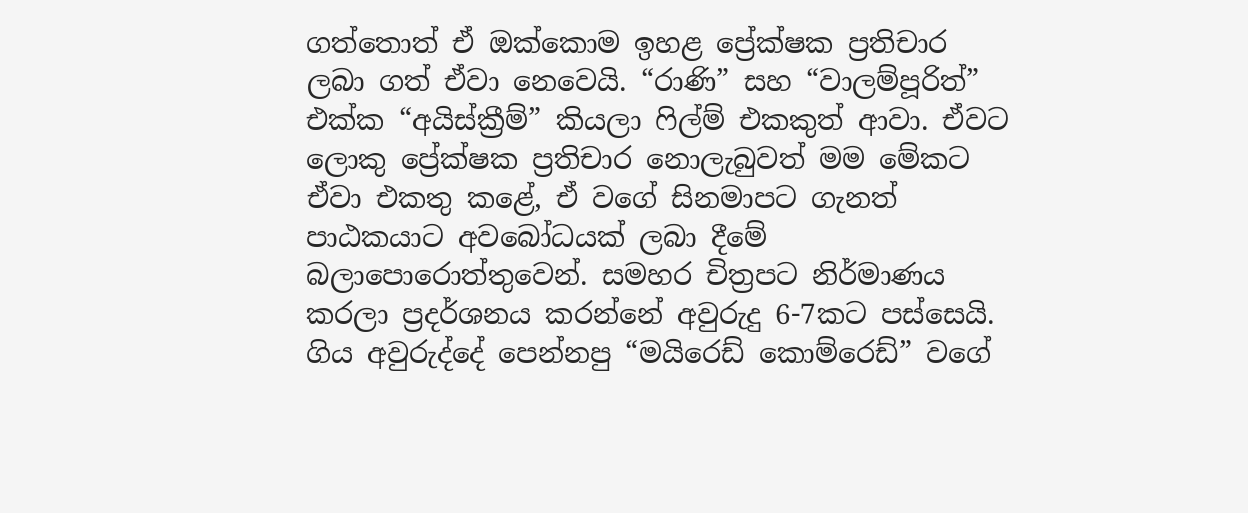ගත්තොත් ඒ ඔක්කොම ඉහළ ප්‍රේක්ෂක ප්‍රතිචාර ලබා ගත් ඒවා නෙවෙයි. “රාණි” සහ “වාලම්පූරිත්” එක්ක “අයිස්ක්‍රීම්” කියලා ෆිල්ම් එකකුත් ආවා. ඒවට ලොකු ප්‍රේක්ෂක ප්‍රතිචාර නොලැබුවත් මම මේකට ඒවා එකතු කළේ, ඒ වගේ සිනමාපට ගැනත් පාඨකයාට අවබෝධයක් ලබා දීමේ බලාපොරොත්තුවෙන්. සමහර චිත්‍රපට නිර්මාණය කරලා ප්‍රදර්ශනය කරන්නේ අවුරුදු 6-7කට පස්සෙයි. ගිය අවුරුද්දේ පෙන්නපු “මයිරෙඩ් කොම්රෙඩ්” වගේ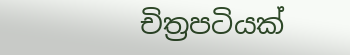චිත්‍රපටියක්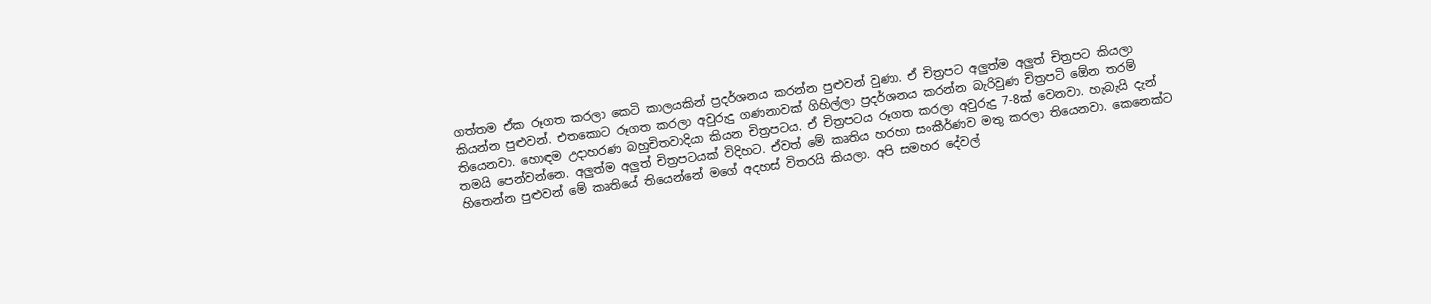ගත්තම ඒක රූගත කරලා කෙටි කාලයකින් ප්‍රදර්ශනය කරන්න පුළුවන් වුණා. ඒ චිත්‍රපට අලුත්ම අලුත් චිත්‍රපට කියලා කියන්න පුළුවන්. එතකොට රූගත කරලා අවුරුදු ගණනාවක් ගිහිල්ලා ප්‍රදර්ශනය කරන්න බැරිවුණ චිත්‍රපටි ඕ‍ෙන තරම් තියෙනවා. හොඳම උදාහරණ බහුචිතවාදියා කියන චිත්‍රපටය. ඒ චිත්‍රපටය රූගත කරලා අවුරුදු 7-8ක් වෙනවා. හැබැයි දැන් තමයි පෙන්වන්නෙ. අලුත්ම අලුත් චිත්‍රපටයක් විදිහට. ඒවත් මේ කෘතිය හරහා සංකීර්ණව මතු කරලා තියෙනවා. කෙනෙක්ට හිතෙන්න පුළුවන් මේ කෘතියේ තියෙන්නේ මගේ අදහස් විතරයි කියලා. අපි සමහර දේවල්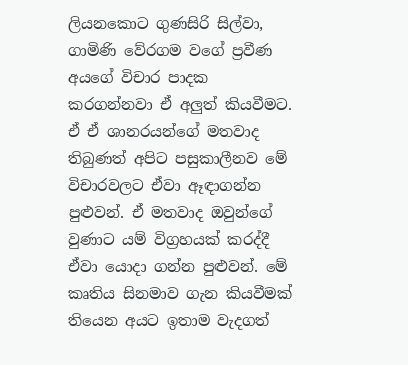ලියනකොට ගුණසිරි සිල්වා, ගාමිණි වේරගම වගේ ප්‍රවීණ අයගේ විචාර පාදක කරගන්නවා ඒ අලුත් කියවීමට. ඒ ඒ ශානරයන්ගේ මතවාද තිබුණත් අපිට පසුකාලීනව මේ විචාරවලට ඒවා ඈඳාගන්න පුළුවන්. ඒ මතවාද ඔවුන්ගේ වුණාට යම් විග්‍රහයක් කරද්දී ඒවා යොදා ගන්න පුළුවන්. මේ කෘතිය සිනමාව ගැන කියවීමක් තියෙන අයට ඉතාම වැදගත්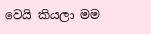වෙයි කියලා මම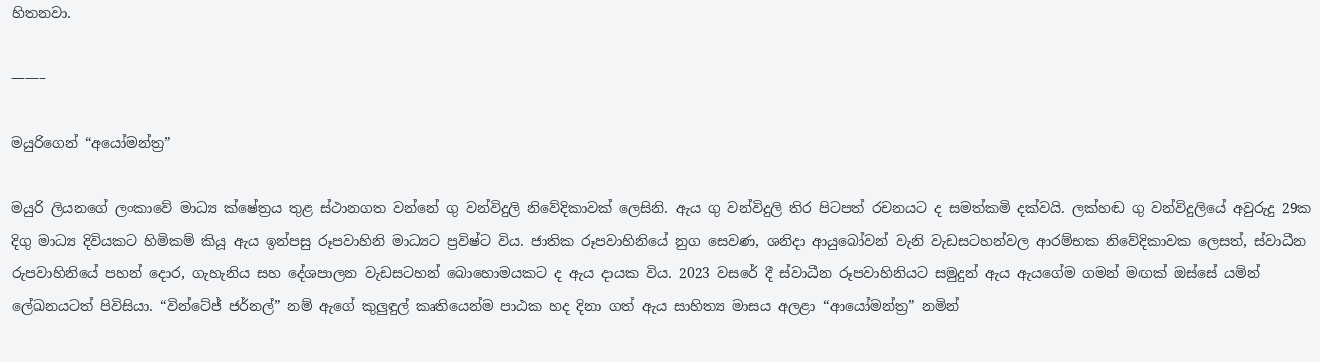හිතනවා.

——–

මයුරිගෙන් “අයෝමන්ත්‍ර”

මයුරි ලියනගේ ලංකාවේ මාධ්‍ය ක්ෂේත්‍රය තුළ ස්ථානගත වන්නේ ගු වන්විදුලි නිවේදිකාවක් ලෙසිනි. ඇය ගු වන්විදුලි තිර පිටපත් රචනයට ද සමත්කමි දක්වයි. ලක්හඬ ගු වන්විදුලියේ අවුරුදු 29ක දිගු මාධ්‍ය දිවියකට හිමිකම් කියූ ඇය ඉන්පසු රූපවාහිනි මාධ්‍යට ප්‍රවිෂ්ට විය. ජාතික රූපවාහිනියේ නුග සෙවණ, ශනිදා ආයුබෝවන් වැනි වැඩසටහන්වල ආරම්භක නිවේදිකාවක ලෙසත්, ස්වාධීන රුපවාහිනියේ පහන් දොර, ගැහැනිය සහ දේශපාලන වැඩසටහන් බොහොමයකට ද ඇය දායක විය. 2023 වසරේ දී ස්වාධීන රූපවාහිනියට සමුදුන් ඇය ඇයගේම ගමන් මඟක් ඔස්සේ යමින් ලේඛනයටත් පිවිසියා. “වින්ටේජ් ජර්නල්” නම් ඇගේ කුලුඳුල් කෘතියෙන්ම පාඨක හද දිනා ගත් ඇය සාහිත්‍ය මාසය අලළා “ආයෝමන්ත්‍ර” නමින්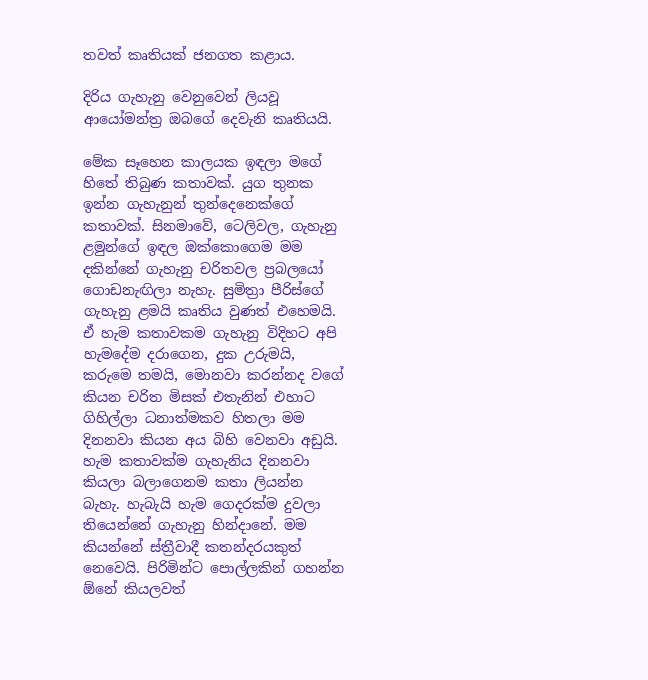තවත් කෘතියක් ජනගත කළාය.

දිරිය ගැහැනු වෙනුවෙන් ලියවූ ආයෝමන්ත්‍ර ඔබගේ දෙවැනි කෘතියයි.

මේක සෑහෙන කාලයක ඉඳලා මගේ හිතේ තිබුණ කතාවක්. යුග තුනක ඉන්න ගැහැනුන් තුන්දෙනෙක්ගේ කතාවක්. සිනමාවේ, ටෙලිවල, ගැහැනු ළමුන්ගේ ඉඳල ඔක්කොගෙම මම දකින්නේ ගැහැනු චරිතවල ප්‍රබලයෝ ගොඩනැඟිලා නැහැ. සුමිත්‍රා පීරිස්ගේ ගැහැනු ළමයි කෘතිය වුණත් එහෙමයි. ඒ හැම කතාවකම ගැහැනු විදිහට අපි හැමදේම දරාගෙන, දුක උරුමයි, කරුමෙ තමයි, මොනවා කරන්නද වගේ කියන චරිත මිසක් එතැනින් එහාට ගිහිල්ලා ධනාත්මකව හිතලා මම දිනනවා කියන අය බිහි වෙනවා අඩුයි. හැම කතාවක්ම ගැහැනිය දිනනවා කියලා බලාගෙනම කතා ලියන්න බැහැ. හැබැයි හැම ගෙදරක්ම දුවලා තියෙන්නේ ගැහැනු හින්දානේ. මම කියන්නේ ස්ත්‍රීවාදී කතන්දරයකුත් නෙවෙයි. පිරිමින්ට පොල්ලකින් ගහන්න ඕනේ කියලවත්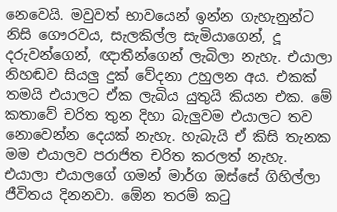නෙවෙයි. මවුවත් භාවයෙන් ඉන්න ගැහැනුන්ට නිසි ගෞරවය, සැලකිල්ල සැමියාගෙන්, දූ දරුවන්ගෙන්, ඥාතීන්ගෙන් ලැබිලා නැහැ. එයාලා නිහඬව සියලු දුක් වේදනා උහුලන අය. එකක් තමයි එයාලට ඒක ලැබිය යුතුයි කියන එක. මේ කතාවේ චරිත තුන දිහා බැලුවම එයාලට තව නොවෙන්න දෙයක් නැහැ. හැබැයි ඒ කිසි තැනක මම එයාලව පරාජිත චරිත කරලත් නැහැ. එයාලා එයාලගේ ගමන් මාර්ග ඔස්සේ ගිහිල්ලා ජීවිතය දිනනවා. ඕ‍ෙන තරම් කටු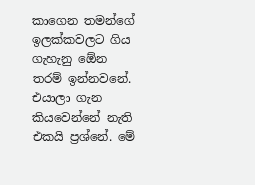කාගෙන තමන්ගේ ඉලක්කවලට ගිය ගැහැනු ඕ‍ෙන තරම් ඉන්නවනේ. එයාලා ගැන කියවෙන්නේ නැති එකයි ප්‍රශ්නේ. මේ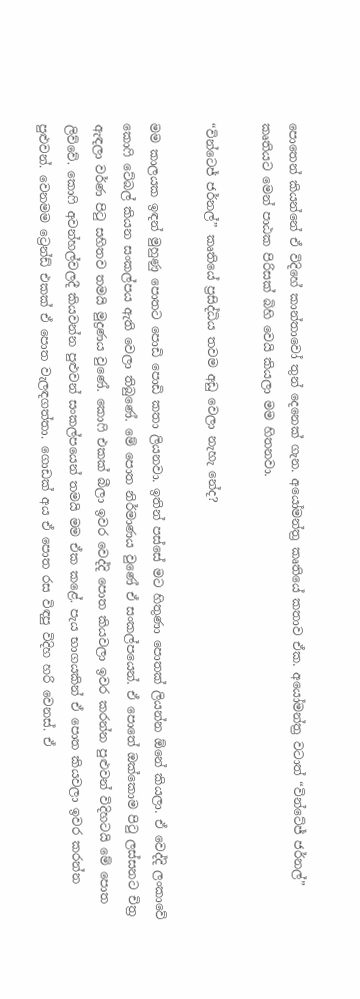පොතෙන් කියන්නේ ඒ විදිහේ කාන්තාවෝ තුන් දෙනෙක් ගැන. අයෝමන්ත්‍ර කෘතියේ කතාව ඒක. අයෝමන්ත්‍ර වටාත් “වින්ටේජ් ජර්නල්” කෘතියට මෙන් පාඨක පිරිසක් බිහි වෙයි කියලා මම හිතනවා.

“වින්ටෙජ් ජර්නල්” කෘතියේ ප්‍රසිද්ධිය තවම අඩු වෙලා නැහැ නේද?

මම කාලයක ඉඳන් මුහුණු පොතට පොඩි පොඩි කතා ලියනවා. ඉතින් පස්සේ මට හිතුණා පොතක් ලියන්න ඕනේ කියලා. ඒ වෙද්දි ලංකාවේ කොෆි ටේබල් කියන සංකල්පය ඇති වෙලා තිබුණේ. මේ පොත නිර්මාණය වුණේ ඒ සංකල්පයෙන්. ඒ පොතේ ඔක්කොම පිටු ලස්සනට චිත්‍ර ඇඳලා වර්ණ පිටු සහිතව තමයි මුද්‍රණය වුණේ. කොෆි එකක් බීලා ඉවර වෙද්දි පොත කියවලා ඉවර කරන්න පුළුවන් විදිහටයි මේ පොත ලිව්වේ. කොෆි අවන්හල්වලදී කියවන්න පුළුවන් සංකල්පයෙන් තමයි මම ඒක කළේ. පැය භාගයකින් ඒ පොත කියවලා ඉවර කරන්න පුළුවන්. වෙනමම ට්‍රෙන්ඩ් එකක් ඒ පොත වැලඳගත්තා. ගොඩක් අය ඒ පොත රස විඳපු විදිහ හරි වෙනස්. ඒ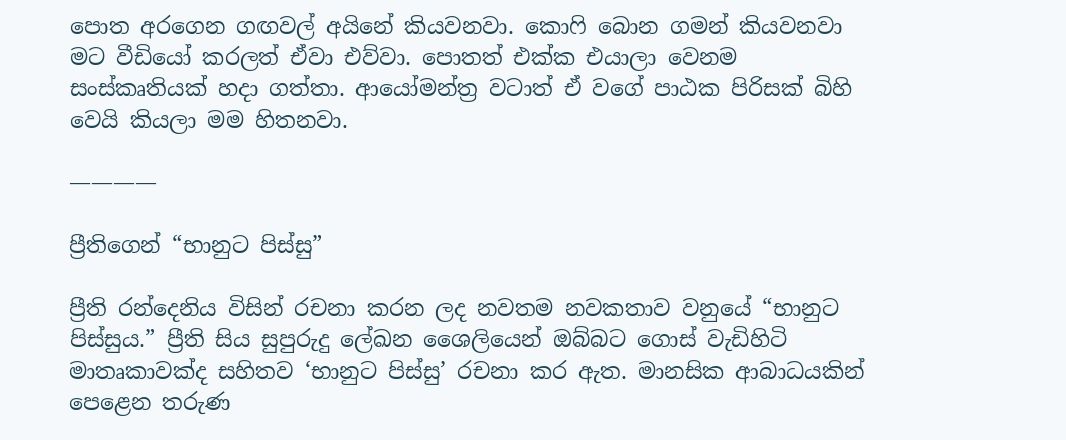පොත අරගෙන ගඟවල් අයිනේ කියවනවා. කොෆි බොන ගමන් කියවනවා මට වීඩියෝ කරලත් ඒවා එව්වා. පොතත් එක්ක එයාලා වෙනම සංස්කෘතියක් හදා ගත්තා. ආයෝමන්ත්‍ර වටාත් ඒ වගේ පාඨක පිරිසක් බිහි වෙයි කියලා මම හිතනවා.

————

ප්‍රීතිගෙන් “භානුට පිස්සු”

ප්‍රීති රන්දෙනිය විසින් රචනා කරන ලද නවතම නවකතාව වනුයේ “භානුට පිස්සුය.” ප්‍රීති සිය සුපුරුදු ලේඛන ශෛලියෙන් ඔබ්බට ගොස් වැඩිහිටි මාතෘකාවක්ද සහිතව ‘භානුට පිස්සු’ රචනා කර ඇත. මානසික ආබාධයකින් පෙළෙන තරුණ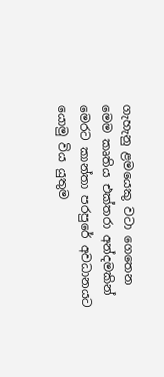ගැහැනු ළමයෙකු වටා ගෙතෙන මෙම කෘතිය එක්තරා අන්දමකින් මෙරට කාන්තා පරපුරේ අවධානයට යොමු විය යුතුම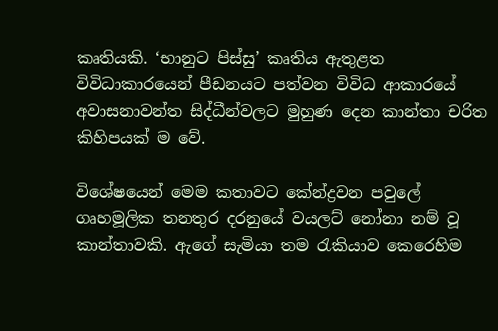කෘතියකි. ‘භානුට පිස්සු’ කෘතිය ඇතුළත විවිධාකාරයෙන් පීඩනයට පත්වන විවිධ ආකාරයේ අවාසනාවන්ත සිද්ධීන්වලට මුහුණ දෙන කාන්තා චරිත කිහිපයක් ම වේ.

විශේෂයෙන් මෙම කතාවට කේන්ද්‍රවන පවුලේ ගෘහමූලික තනතුර දරනුයේ වයලට් නෝනා නම් වූ කාන්තාවකි. ඇගේ සැමියා තම රැකියාව කෙරෙහිම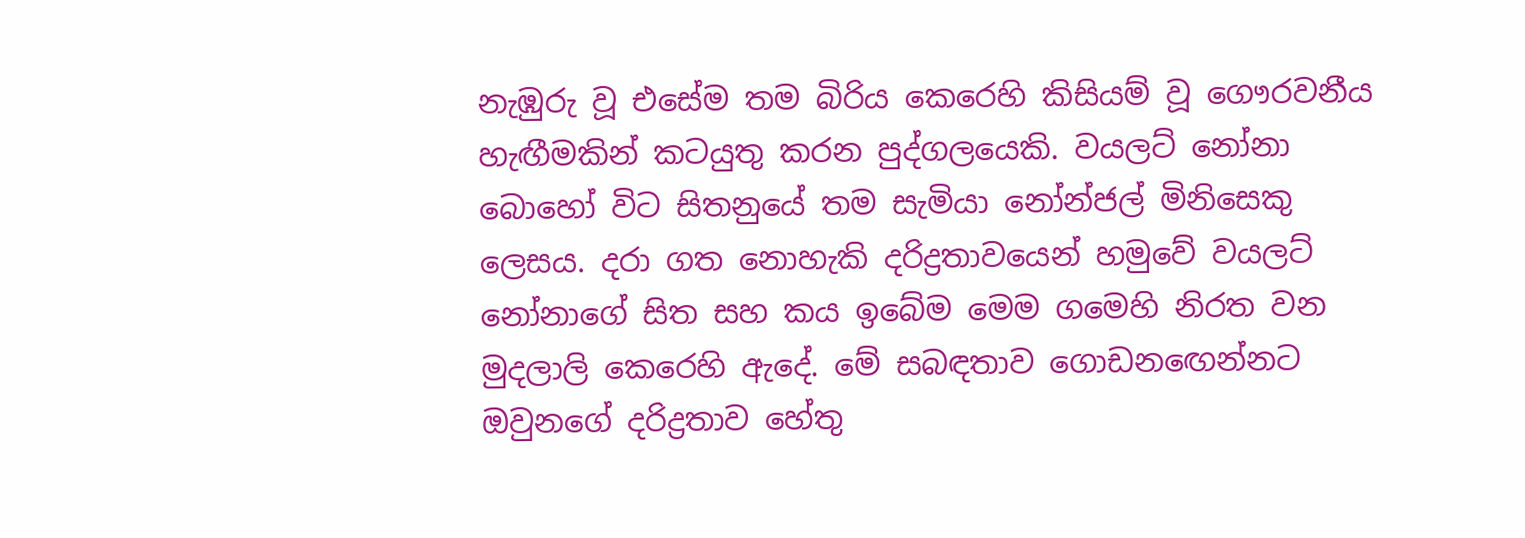නැඹුරු වූ එසේම තම බිරිය කෙරෙහි කිසියම් වූ ගෞරවනීය හැඟීමකින් කටයුතු කරන පුද්ගලයෙකි. වයලට් නෝනා බොහෝ විට සිතනුයේ තම සැමියා නෝන්ජල් මිනිසෙකු ලෙසය. දරා ගත නොහැකි දරිද්‍රතාවයෙන් හමුවේ වයලට් නෝනාගේ සිත සහ කය ඉබේම මෙම ගමෙහි නිරත වන මුදලාලි කෙරෙහි ඇදේ. මේ සබඳතාව ගොඩනඟෙන්නට ඔවුනගේ දරිද්‍රතාව හේතු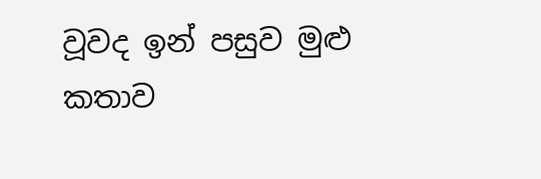වූවද ඉන් පසුව මුළු කතාව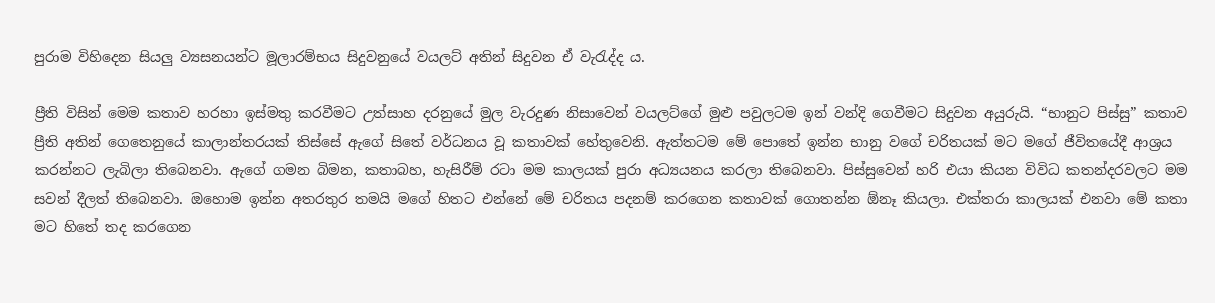පුරාම විහිදෙන සියලු ව්‍යසනයන්ට මූලාරම්භය සිදුවනුයේ වයලට් අතින් සිදුවන ඒ වැරැද්ද ය.

ප්‍රීති විසින් මෙම කතාව හරහා ඉස්මතු කරවීමට උත්සාහ දරනුයේ මුල වැරදුණ නිසාවෙන් වයලට්ගේ මුළු පවුලටම ඉන් වන්දි ගෙවීමට සිදුවන අයුරුයි. “භානුට පිස්සු” කතාව ප්‍රීති අතින් ගෙතෙනුයේ කාලාන්තරයක් තිස්සේ ඇගේ සිතේ වර්ධනය වූ කතාවක් හේතුවෙනි. ඇත්තටම මේ පොතේ ඉන්න භානු වගේ චරිතයක් මට මගේ ජීවිතයේදී ආශ්‍රය කරන්නට ලැබිලා තිබෙනවා. ඇගේ ගමන බිමන, කතාබහ, හැසිරීම් රටා මම කාලයක් පුරා අධ්‍යයනය කරලා තිබෙනවා. පිස්සුවෙන් හරි එයා කියන විවිධ කතන්දරවලට මම සවන් දීලත් තිබෙනවා. ඔහොම ඉන්න අතරතුර තමයි මගේ හිතට එන්නේ මේ චරිතය පදනම් කරගෙන කතාවක් ගොතන්න ඕනෑ කියලා. එක්තරා කාලයක් එනවා මේ කතා මට හිතේ තද කරගෙන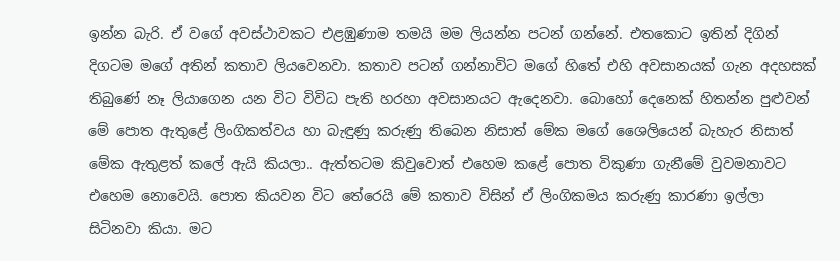ඉන්න බැරි. ඒ වගේ අවස්ථාවකට එළඹුණාම තමයි මම ලියන්න පටන් ගන්නේ. එතකොට ඉතින් දිගින් දිගටම මගේ අතින් කතාව ලියවෙනවා. කතාව පටන් ගන්නාවිට මගේ හිතේ එහි අවසානයක් ගැන අදහසක් තිබුණේ නෑ ලියාගෙන යන විට විවිධ පැති හරහා අවසානයට ඇදෙනවා. බොහෝ දෙනෙක් හිතන්න පුළුවන් මේ පොත ඇතුළේ ලිංගිකත්වය හා බැඳුණු කරුණු තිබෙන නිසාත් මේක මගේ ශෛලියෙන් බැහැර නිසාත් මේක ඇතුළත් කලේ ඇයි කියලා.. ඇත්තටම කිවුවොත් එහෙම කළේ පොත විකුණා ගැනීමේ වුවමනාවට එහෙම නොවෙයි. පොත කියවන විට තේරෙයි මේ කතාව විසින් ඒ ලිංගිකමය කරුණු කාරණා ඉල්ලා සිටිනවා කියා. මට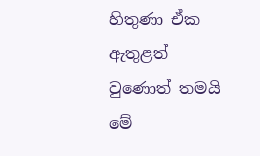හිතුණා ඒක ඇතුළත් වුණොත් තමයි මේ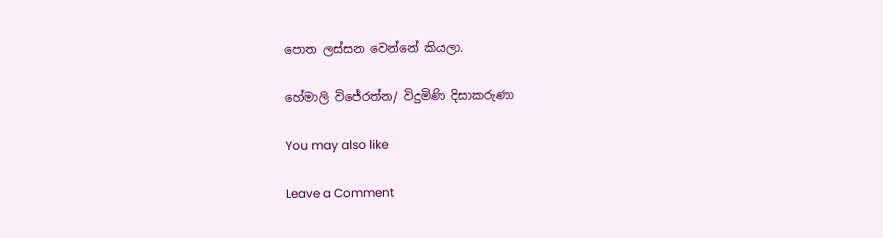පොත ලස්සන වෙන්නේ කියලා.

හේමාලි විජේරත්න/ විදුමිණි දිසාකරුණා

You may also like

Leave a Comment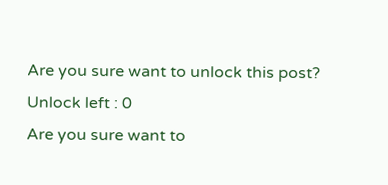Are you sure want to unlock this post?
Unlock left : 0
Are you sure want to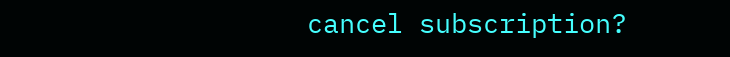cancel subscription?